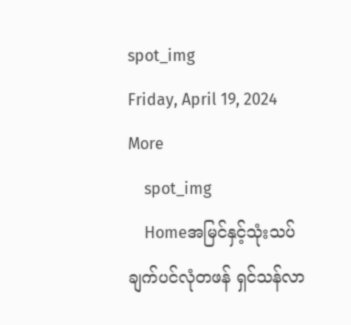spot_img
Friday, April 19, 2024
More
    spot_img
    Homeအမြင်နှင့်သုံးသပ်ချက်ပင်လုံတဖန် ရှင်သန်လာ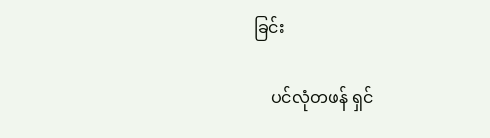ခြင်း

    ပင်လုံတဖန် ရှင်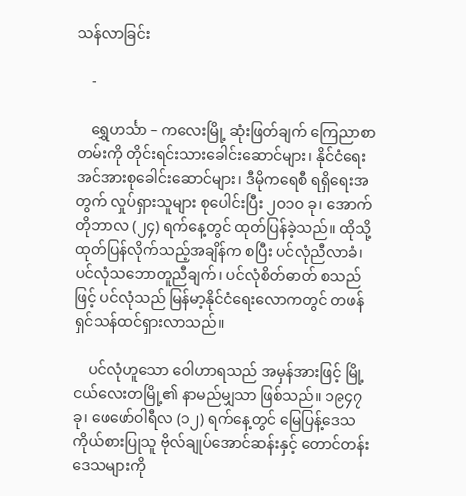သန်လာခြင်း

    -

    ရွှေဟင်္သာ – ကလေးမြို့ ဆုံးဖြတ်ချက် ကြေညာစာတမ်းကို တိုင်းရင်းသားခေါင်းဆောင်များ၊ နိုင်ငံရေးအင်အားစုခေါင်းဆောင်များ၊ ဒီမိုကရေစီ ရရှိရေးအတွက် လှုပ်ရှားသူများ စုပေါင်းပြီး ၂ဝ၁ဝ ခု၊ အောက်တိုဘာလ (၂၄) ရက်နေ့တွင် ထုတ်ပြန်ခဲ့သည်။ ထိုသို့ထုတ်ပြန်လိုက်သည့်အချိန်က စပြီး ပင်လုံညီလာခံ၊ ပင်လုံသဘောတူညီချက်၊ ပင်လုံစိတ်ဓာတ် စသည်ဖြင့် ပင်လုံသည် မြန်မာ့နိုင်ငံရေးလောကတွင် တဖန်ရှင်သန်ထင်ရှားလာသည်။

    ပင်လုံဟူသော ဝေါဟာရသည် အမှန်အားဖြင့် မြို့ငယ်လေးတမြို့၏ နာမည်မျှသာ ဖြစ်သည်။ ၁၉၄၇ ခု၊ ဖေဖော်ဝါရီလ (၁၂) ရက်နေ့တွင် မြေပြန့်ဒေသ ကိုယ်စားပြုသူ ဗိုလ်ချုပ်အောင်ဆန်းနှင့် တောင်တန်းဒေသများကို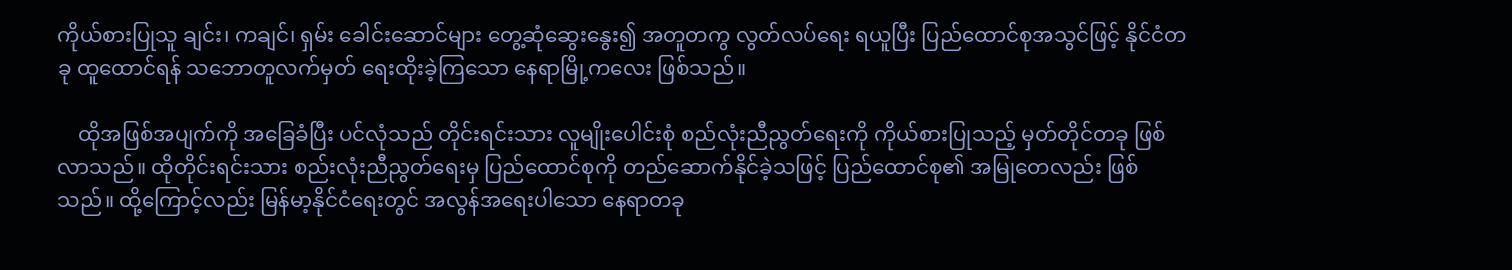ကိုယ်စားပြုသူ ချင်း၊ ကချင်၊ ရှမ်း ခေါင်းဆောင်များ တွေ့ဆုံဆွေးနွေး၍ အတူတကွ လွတ်လပ်ရေး ရယူပြီး ပြည်ထောင်စုအသွင်ဖြင့် နိုင်ငံတခု ထူထောင်ရန် သဘောတူလက်မှတ် ရေးထိုးခဲ့ကြသော နေရာမြို့ကလေး ဖြစ်သည်။

    ထိုအဖြစ်အပျက်ကို အခြေခံပြီး ပင်လုံသည် တိုင်းရင်းသား လူမျိုးပေါင်းစုံ စည်လုံးညီညွတ်ရေးကို ကိုယ်စားပြုသည့် မှတ်တိုင်တခု ဖြစ်လာသည်။ ထိုတိုင်းရင်းသား စည်းလုံးညီညွတ်ရေးမှ ပြည်ထောင်စုကို တည်ဆောက်နိုင်ခဲ့သဖြင့် ပြည်ထောင်စု၏ အမြုတေလည်း ဖြစ်သည်။ ထို့ကြောင့်လည်း မြန်မာ့နိုင်ငံရေးတွင် အလွန်အရေးပါသော နေရာတခု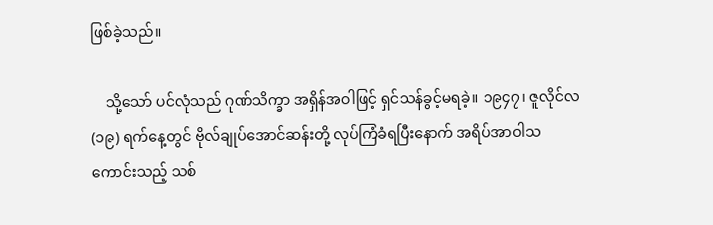ဖြစ်ခဲ့သည်။

    သို့သော် ပင်လုံသည် ဂုဏ်သိက္ခာ အရှိန်အဝါဖြင့် ရှင်သန်ခွင့်မရခဲ့။ ၁၉၄၇၊ ဇူလိုင်လ (၁၉) ရက်နေ့တွင် ဗိုလ်ချုပ်အောင်ဆန်းတို့ လုပ်ကြံခံရပြီးနောက် အရိပ်အာဝါသ ကောင်းသည့် သစ်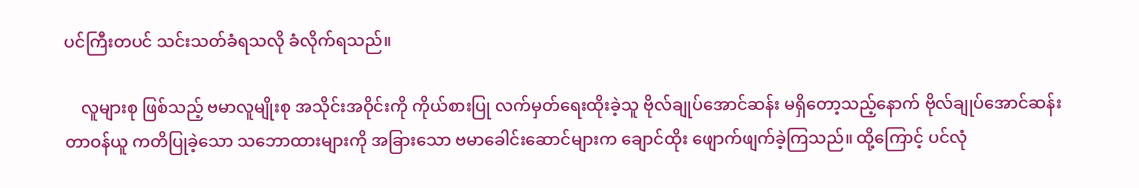ပင်ကြီးတပင် သင်းသတ်ခံရသလို ခံလိုက်ရသည်။

    လူများစု ဖြစ်သည့် ဗမာလူမျိုးစု အသိုင်းအဝိုင်းကို ကိုယ်စားပြု လက်မှတ်ရေးထိုးခဲ့သူ ဗိုလ်ချုပ်အောင်ဆန်း မရှိတော့သည့်နောက် ဗိုလ်ချုပ်အောင်ဆန်း တာဝန်ယူ ကတိပြုခဲ့သော သဘောထားများကို အခြားသော ဗမာခေါင်းဆောင်များက ချောင်ထိုး ဖျောက်ဖျက်ခဲ့ကြသည်။ ထို့ကြောင့် ပင်လုံ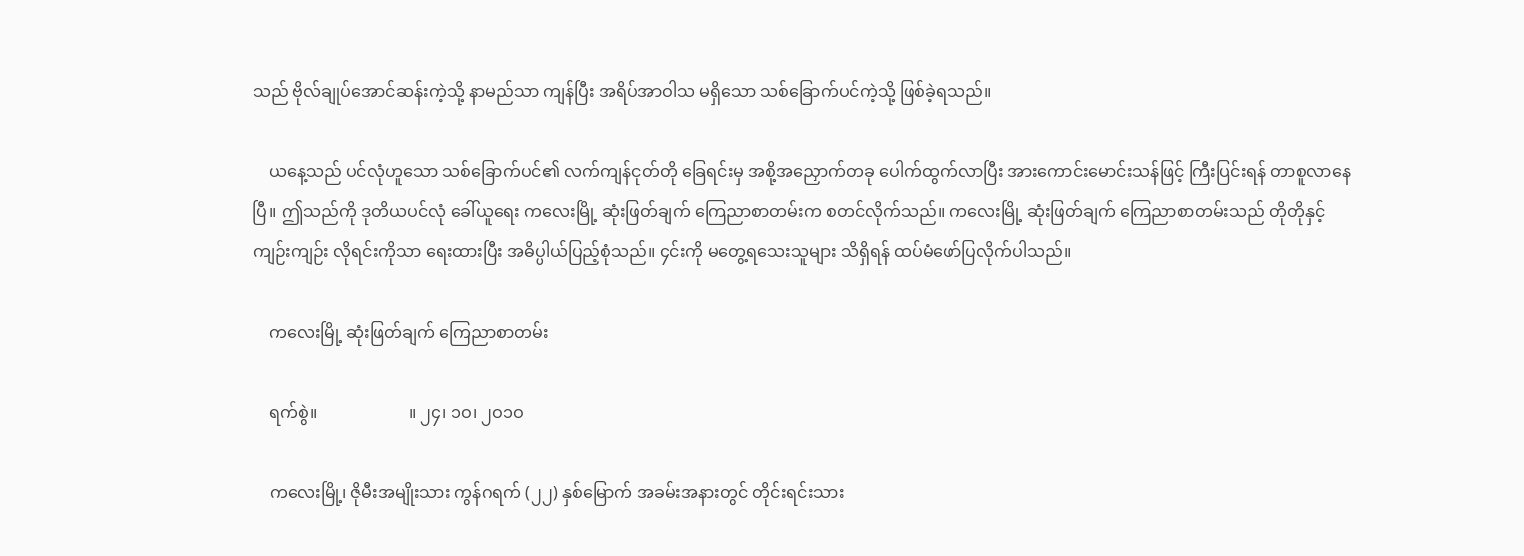သည် ဗိုလ်ချုပ်အောင်ဆန်းကဲ့သို့ နာမည်သာ ကျန်ပြီး အရိပ်အာဝါသ မရှိသော သစ်ခြောက်ပင်ကဲ့သို့ ဖြစ်ခဲ့ရသည်။

    ယနေ့သည် ပင်လုံဟူသော သစ်ခြောက်ပင်၏ လက်ကျန်ငုတ်တို ခြေရင်းမှ အစို့အညှောက်တခု ပေါက်ထွက်လာပြီး အားကောင်းမောင်းသန်ဖြင့် ကြီးပြင်းရန် တာစူလာနေပြီ။ ဤသည်ကို ဒုတိယပင်လုံ ခေါ်ယူရေး ကလေးမြို့ ဆုံးဖြတ်ချက် ကြေညာစာတမ်းက စတင်လိုက်သည်။ ကလေးမြို့ ဆုံးဖြတ်ချက် ကြေညာစာတမ်းသည် တိုတိုနှင့်ကျဉ်းကျဉ်း လိုရင်းကိုသာ ရေးထားပြီး အဓိပ္ပါယ်ပြည့်စုံသည်။ ၄င်းကို မတွေ့ရသေးသူများ သိရှိရန် ထပ်မံဖော်ပြလိုက်ပါသည်။

    ကလေးမြို့ ဆုံးဖြတ်ချက် ကြေညာစာတမ်း

    ရက်စွဲ။                      ။ ၂၄၊ ၁ဝ၊ ၂ဝ၁ဝ

    ကလေးမြို့၊ ဇိုမီးအမျိုးသား ကွန်ဂရက် (၂၂) နှစ်မြောက် အခမ်းအနားတွင် တိုင်းရင်းသား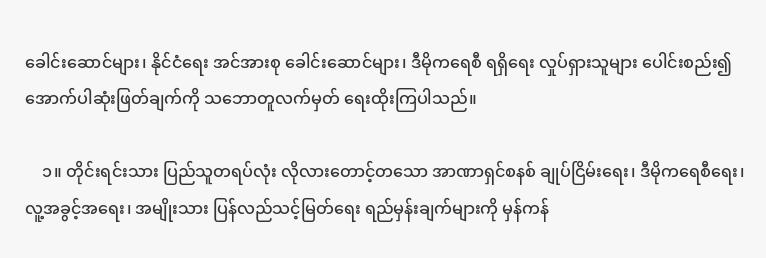ခေါင်းဆောင်များ၊ နိုင်ငံရေး အင်အားစု ခေါင်းဆောင်များ၊ ဒီမိုကရေစီ ရရှိရေး လှုပ်ရှားသူများ ပေါင်းစည်း၍ အောက်ပါဆုံးဖြတ်ချက်ကို သဘောတူလက်မှတ် ရေးထိုးကြပါသည်။

    ၁။ တိုင်းရင်းသား ပြည်သူတရပ်လုံး လိုလားတောင့်တသော အာဏာရှင်စနစ် ချုပ်ငြိမ်းရေး၊ ဒီမိုကရေစီရေး၊ လူ့အခွင့်အရေး၊ အမျိုးသား ပြန်လည်သင့်မြတ်ရေး ရည်မှန်းချက်များကို မှန်ကန်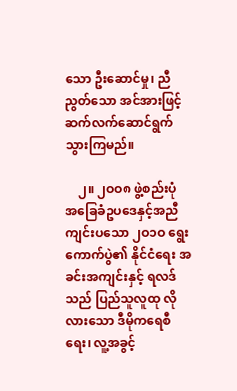သော ဦးဆောင်မှု၊ ညီညွတ်သော အင်အားဖြင့် ဆက်လက်ဆောင်ရွက်သွားကြမည်။

    ၂။ ၂ဝဝ၈ ဖွဲ့စည်းပုံ အခြေခံဥပဒေနှင့်အညီ ကျင်းပသော ၂ဝ၁ဝ ရွေးကောက်ပွဲ၏ နိုင်ငံရေး အခင်းအကျင်းနှင့် ရလဒ်သည် ပြည်သူလူထု လိုလားသော ဒီမိုကရေစီရေး၊ လူ့အခွင့်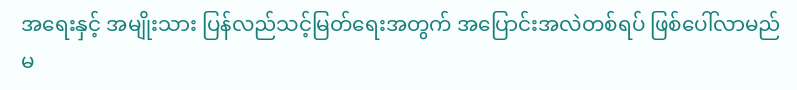အရေးနှင့် အမျိုးသား ပြန်လည်သင့်မြတ်ရေးအတွက် အပြောင်းအလဲတစ်ရပ် ဖြစ်ပေါ်လာမည် မ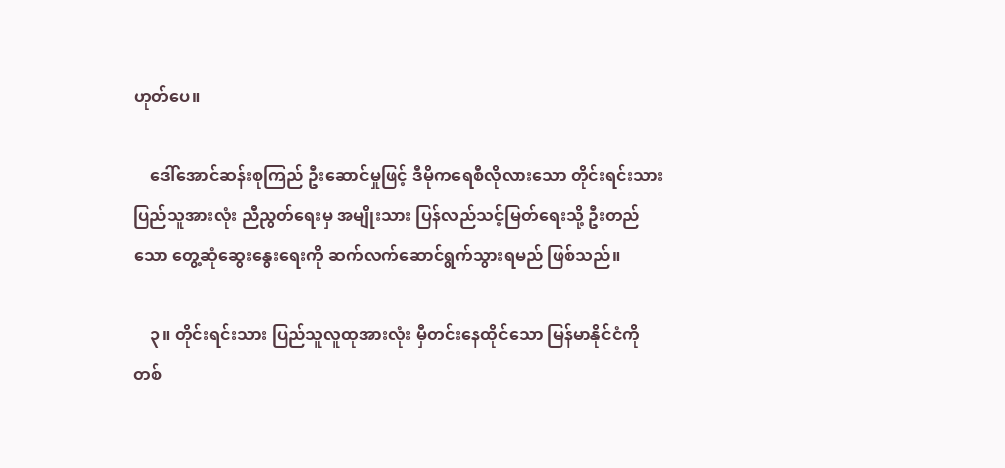ဟုတ်ပေ။

    ဒေါ်အောင်ဆန်းစုကြည် ဦးဆောင်မှုဖြင့် ဒီမိုကရေစီလိုလားသော တိုင်းရင်းသား ပြည်သူအားလုံး ညီညွတ်ရေးမှ အမျိုးသား ပြန်လည်သင့်မြတ်ရေးသို့ ဦးတည်သော တွေ့ဆုံဆွေးနွေးရေးကို ဆက်လက်ဆောင်ရွက်သွားရမည် ဖြစ်သည်။

    ၃။ တိုင်းရင်းသား ပြည်သူလူထုအားလုံး မှီတင်းနေထိုင်သော မြန်မာနိုင်ငံကို တစ်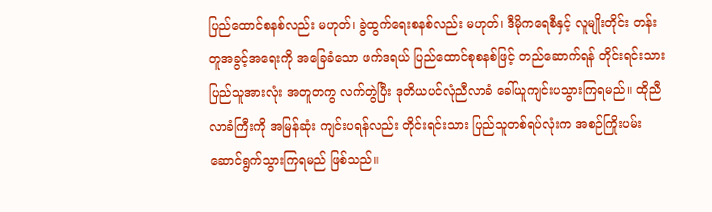ပြည်ထောင်စနစ်လည်း မဟုတ်၊ ခွဲထွက်ရေးစနစ်လည်း မဟုတ်၊ ဒီမိုကရေစီနှင့် လူမျိုးတိုင်း တန်းတူအခွင့်အရေးကို အခြေခံသော ဖက်ဒရယ် ပြည်ထောင်စုစနစ်ဖြင့် တည်ဆောက်ရန် တိုင်းရင်းသား ပြည်သူအားလုံး အတူတကွ လက်တွဲပြီး ဒုတိယပင်လုံညီလာခံ ခေါ်ယူကျင်းပသွားကြရမည်။ ထိုညီလာခံကြီးကို အမြန်ဆုံး ကျင်းပရန်လည်း တိုင်းရင်းသား ပြည်သူတစ်ရပ်လုံးက အစဉ်ကြိုးပမ်း ဆောင်ရွက်သွားကြရမည် ဖြစ်သည်။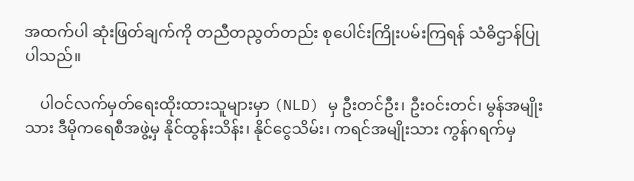အထက်ပါ ဆုံးဖြတ်ချက်ကို တညီတညွတ်တည်း စုပေါင်းကြိုးပမ်းကြရန် သံဓိဌာန်ပြုပါသည်။

    ပါဝင်လက်မှတ်ရေးထိုးထားသူများမှာ (NLD) မှ ဦးတင်ဦး၊ ဦးဝင်းတင်၊ မွန်အမျိုးသား ဒီမိုကရေစီအဖွဲ့မှ နိုင်ထွန်းသိန်း၊ နိုင်ငွေသိမ်း၊ ကရင်အမျိုးသား ကွန်ဂရက်မှ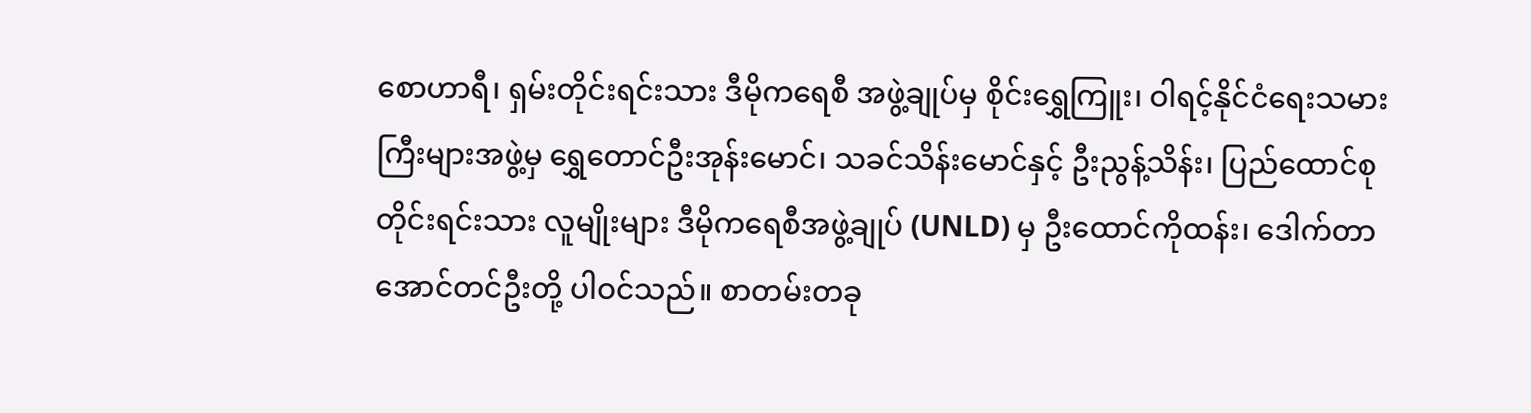စောဟာရီ၊ ရှမ်းတိုင်းရင်းသား ဒီမိုကရေစီ အဖွဲ့ချုပ်မှ စိုင်းရွှေကြူး၊ ဝါရင့်နိုင်ငံရေးသမားကြီးများအဖွဲ့မှ ရွှေတောင်ဦးအုန်းမောင်၊ သခင်သိန်းမောင်နှင့် ဦးညွန့်သိန်း၊ ပြည်ထောင်စု တိုင်းရင်းသား လူမျိုးများ ဒီမိုကရေစီအဖွဲ့ချုပ် (UNLD) မှ ဦးထောင်ကိုထန်း၊ ဒေါက်တာအောင်တင်ဦးတို့ ပါဝင်သည်။ စာတမ်းတခု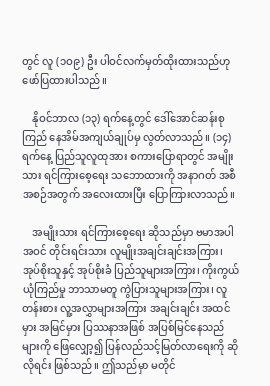တွင် လူ (၁ဝ၉) ဦး ပါဝင်လက်မှတ်ထိုးထားသည်ဟု ဖော်ပြထားပါသည်။

    နိုဝင်ဘာလ (၁၃) ရက်နေ့တွင် ဒေါ်အောင်ဆန်းစုကြည် နေအိမ်အကျယ်ချုပ်မှ လွတ်လာသည်။ (၁၄) ရက်နေ့ ပြည်သူလူထုအား စကားပြောရာတွင် အမျိုးသား ရင်ကြားစေ့ရေး သဘောထားကို အနာဂတ် အစီအစဉ်အတွက် အလေးထားပြီး ပြောကြားလာသည်။

    အမျိုးသား ရင်ကြားစေ့ရေး ဆိုသည်မှာ ဗမာအပါအဝင် တိုင်းရင်းသား လူမျိုးအချင်းချင်းအကြား၊ အုပ်စိုးသူနှင့် အုပ်စိုးခံ ပြည်သူများအကြား၊ ကိုးကွယ်ယုံကြည်မှု ဘာသာမတူ ကွဲပြားသူများအကြား၊ လူတန်းစား လူ့အလွှာများအကြား အချင်းချင်း အထင်မှား အမြင်မှား ပြဿနာအဖြစ် အပြစ်မြင်နေသည်များကို ဖြေလျှော့၍ ပြန်လည်သင့်မြတ်လာရေးကို ဆိုလိုရင်း ဖြစ်သည်။ ဤသည်မှာ မတိုင်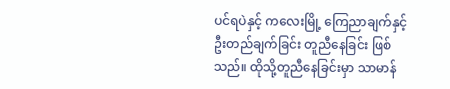ပင်ရပဲနှင့် ကလေးမြို့ ကြေညာချက်နှင့် ဦးတည်ချက်ခြင်း တူညီနေခြင်း ဖြစ်သည်။ ထိုသို့တူညီနေခြင်းမှာ သာမာန်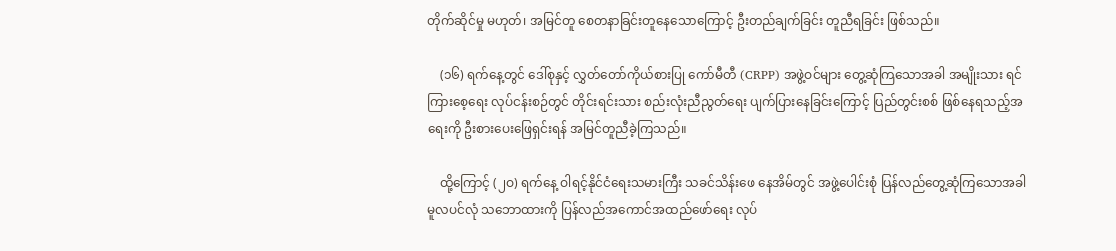တိုက်ဆိုင်မှု မဟုတ်၊ အမြင်တူ စေတနာခြင်းတူနေသောကြောင့် ဦးတည်ချက်ခြင်း တူညီရခြင်း ဖြစ်သည်။

    (၁၆) ရက်နေ့တွင် ဒေါ်စုနှင့် လွှတ်တော်ကိုယ်စားပြု ကော်မီတီ (CRPP) အဖွဲ့ဝင်များ တွေ့ဆုံကြသောအခါ အမျိုးသား ရင်ကြားစေ့ရေး လုပ်ငန်းစဉ်တွင် တိုင်းရင်းသား စည်းလုံးညီညွတ်ရေး ပျက်ပြားနေခြင်းကြောင့် ပြည်တွင်းစစ် ဖြစ်နေရသည့်အရေးကို ဦးစားပေးဖြေရှင်းရန် အမြင်တူညီခဲ့ကြသည်။

    ထို့ကြောင့် (၂ဝ) ရက်နေ့ ဝါရင့်နိုင်ငံရေးသမားကြီး သခင်သိန်းဖေ နေအိမ်တွင် အဖွဲ့ပေါင်းစုံ ပြန်လည်တွေ့ဆုံကြသောအခါ မူလပင်လုံ သဘောထားကို ပြန်လည်အကောင်အထည်ဖော်ရေး လုပ်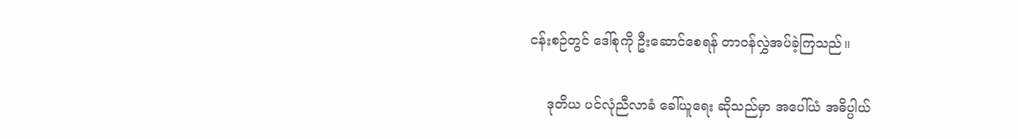ငန်းစဉ်တွင် ဒေါ်စုကို ဦးဆောင်စေရန် တာဝန်လွှဲအပ်ခဲ့ကြသည်။

    ဒုတိယ ပင်လုံညီလာခံ ခေါ်ယူရေး ဆိုသည်မှာ အပေါ်ယံ အဓိပ္ပါယ်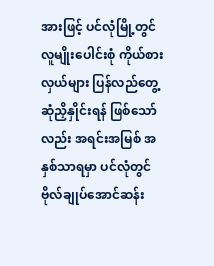အားဖြင့် ပင်လုံမြို့တွင် လူမျိုးပေါင်းစုံ ကိုယ်စားလှယ်များ ပြန်လည်တွေ့ဆုံညှိနှိုင်းရန် ဖြစ်သော်လည်း အရင်းအမြစ် အနှစ်သာရမှာ ပင်လုံတွင် ဗိုလ်ချုပ်အောင်ဆန်း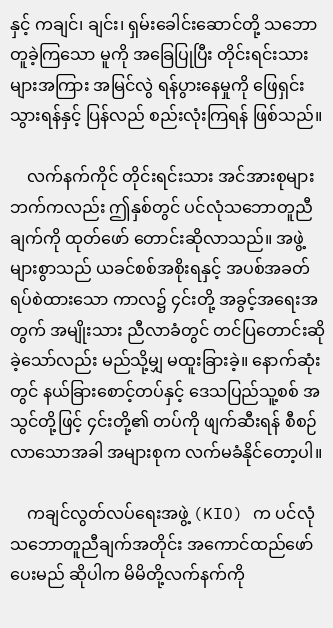နှင့် ကချင်၊ ချင်း၊ ရှမ်းခေါင်းဆောင်တို့ သဘောတူခဲ့ကြသော မူကို အခြေပြုပြီး တိုင်းရင်းသားများအကြား အမြင်လွဲ ရန်ပွားနေမှုကို ဖြေရှင်းသွားရန်နှင့် ပြန်လည် စည်းလုံးကြရန် ဖြစ်သည်။

    လက်နက်ကိုင် တိုင်းရင်းသား အင်အားစုများဘက်ကလည်း ဤနှစ်တွင် ပင်လုံသဘောတူညီချက်ကို ထုတ်ဖော် တောင်းဆိုလာသည်။ အဖွဲ့များစွာသည် ယခင်စစ်အစိုးရနှင့် အပစ်အခတ် ရပ်စဲထားသော ကာလ၌ ၄င်းတို့ အခွင့်အရေးအတွက် အမျိုးသား ညီလာခံတွင် တင်ပြတောင်းဆိုခဲ့သော်လည်း မည်သို့မျှ မထူးခြားခဲ့။ နောက်ဆုံးတွင် နယ်ခြားစောင့်တပ်နှင့် ဒေသပြည်သူ့စစ် အသွင်တို့ဖြင့် ၄င်းတို့၏ တပ်ကို ဖျက်ဆီးရန် စီစဉ်လာသောအခါ အများစုက လက်မခံနိုင်တော့ပါ။

    ကချင်လွတ်လပ်ရေးအဖွဲ့ (KIO) က ပင်လုံသဘောတူညီချက်အတိုင်း အကောင်ထည်ဖော်ပေးမည် ဆိုပါက မိမိတို့လက်နက်ကို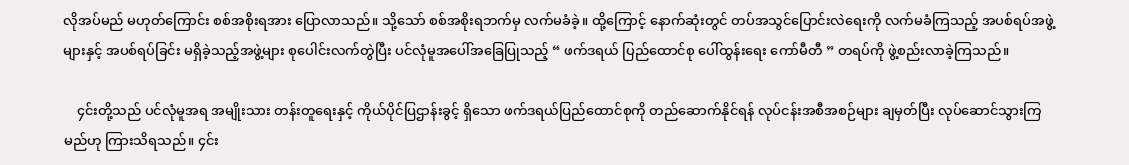လိုအပ်မည် မဟုတ်ကြောင်း စစ်အစိုးရအား ပြောလာသည်။ သို့သော် စစ်အစိုးရဘက်မှ လက်မခံခဲ့။ ထို့ကြောင့် နောက်ဆုံးတွင် တပ်အသွင်ပြောင်းလဲရေးကို လက်မခံကြသည့် အပစ်ရပ်အဖွဲ့များနှင့် အပစ်ရပ်ခြင်း မရှိခဲ့သည့်အဖွဲ့များ စုပေါင်းလက်တွဲပြီး ပင်လုံမူအပေါ်အခြေပြုသည့် “ ဖက်ဒရယ် ပြည်ထောင်စု ပေါ်ထွန်းရေး ကော်မီတီ ” တရပ်ကို ဖွဲ့စည်းလာခဲ့ကြသည်။

    ၄င်းတို့သည် ပင်လုံမူအရ အမျိုးသား တန်းတူရေးနှင့် ကိုယ်ပိုင်ပြဌာန်းခွင့် ရှိသော ဖက်ဒရယ်ပြည်ထောင်စုကို တည်ဆောက်နိုင်ရန် လုပ်ငန်းအစီအစဉ်များ ချမှတ်ပြီး လုပ်ဆောင်သွားကြမည်ဟု ကြားသိရသည်။ ၄င်း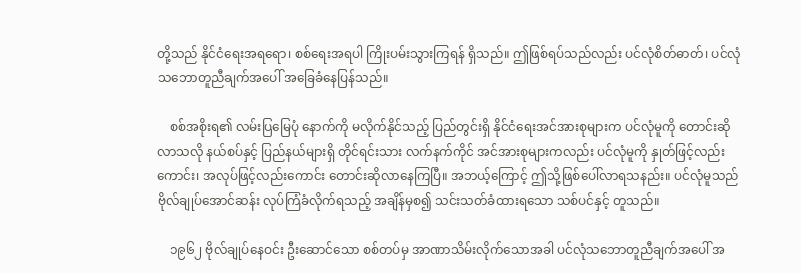တို့သည် နိုင်ငံရေးအရရော၊ စစ်ရေးအရပါ ကြိုးပမ်းသွားကြရန် ရှိသည်။ ဤဖြစ်ရပ်သည်လည်း ပင်လုံစိတ်ဓာတ်၊ ပင်လုံသဘောတူညီချက်အပေါ် အခြေခံနေပြန်သည်။

    စစ်အစိုးရ၏ လမ်းပြမြေပုံ နောက်ကို မလိုက်နိုင်သည့် ပြည်တွင်းရှိ နိုင်ငံရေးအင်အားစုများက ပင်လုံမူကို တောင်းဆိုလာသလို နယ်စပ်နှင့် ပြည်နယ်များရှိ တိုင်ရင်းသား လက်နက်ကိုင် အင်အားစုများကလည်း ပင်လုံမူကို နှုတ်ဖြင့်လည်းကောင်း၊ အလုပ်ဖြင့်လည်းကောင်း တောင်းဆိုလာနေကြပြီ။ အဘယ့်ကြောင့် ဤသို့ဖြစ်ပေါ်လာရသနည်း။ ပင်လုံမူသည် ဗိုလ်ချုပ်အောင်ဆန်း လုပ်ကြံခံလိုက်ရသည့် အချိန်မှစ၍ သင်းသတ်ခံထားရသော သစ်ပင်နှင့် တူသည်။

    ၁၉၆၂ ဗိုလ်ချုပ်နေဝင်း ဦးဆောင်သော စစ်တပ်မှ အာဏာသိမ်းလိုက်သောအခါ ပင်လုံသဘောတူညီချက်အပေါ် အ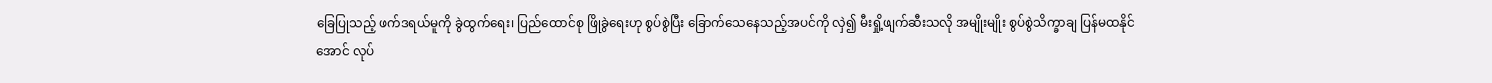ခြေပြုသည့် ဖက်ဒရယ်မူကို ခွဲထွက်ရေး၊ ပြည်ထောင်စု ဖြိုခွဲရေးဟု စွပ်စွဲပြီး ခြောက်သေနေသည့်အပင်ကို လှဲ၍ မီးရှို့ဖျက်ဆီးသလို အမျိုးမျိုး စွပ်စွဲသိက္ခာချ ပြန်မထနိုင်အောင် လုပ်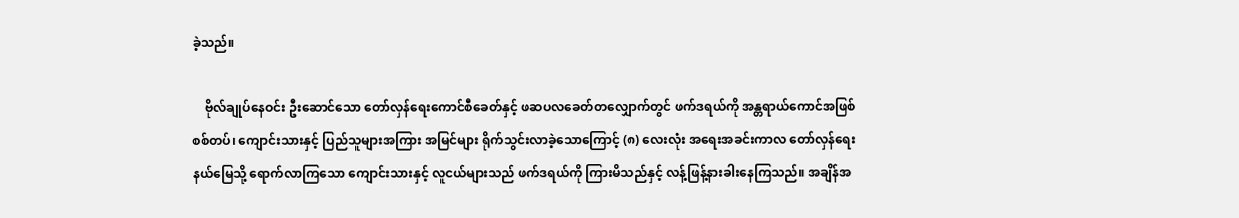ခဲ့သည်။

    ဗိုလ်ချုပ်နေဝင်း ဦးဆောင်သော တော်လှန်ရေးကောင်စီခေတ်နှင့် ဖဆပလခေတ်တလျှောက်တွင် ဖက်ဒရယ်ကို အန္တရာယ်ကောင်အဖြစ် စစ်တပ်၊ ကျောင်းသားနှင့် ပြည်သူများအကြား အမြင်များ ရိုက်သွင်းလာခဲ့သောကြောင့် (၈) လေးလုံး အရေးအခင်းကာလ တော်လှန်ရေးနယ်မြေသို့ ရောက်လာကြသော ကျောင်းသားနှင့် လူငယ်များသည် ဖက်ဒရယ်ကို ကြားမိသည်နှင့် လန့်ဖြန့်နားခါးနေကြသည်။ အချိန်အ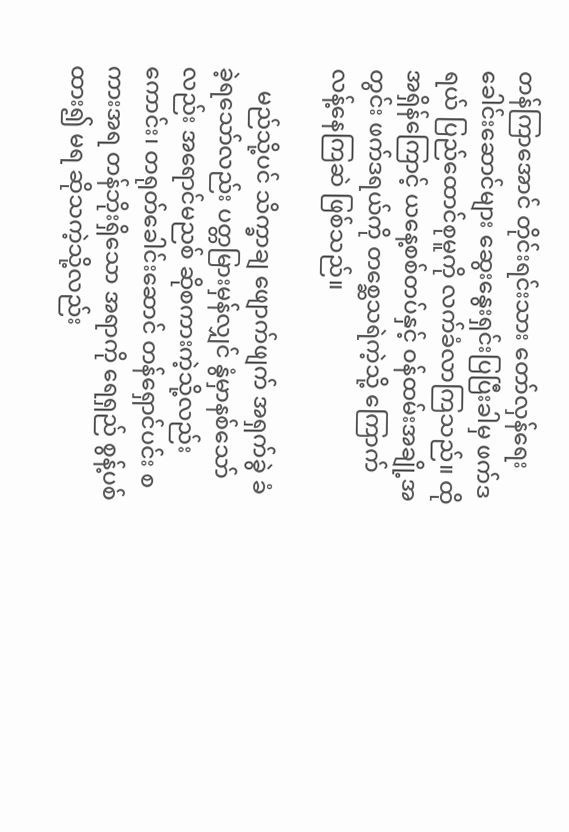တန်ကြာအောင် တိုင်းရင်းသား တော်လှန်ရေး ခေါင်းဆောင်များ ဆွေးနွေးရှင်းပြပြီးခါမှ ဖက်ဒရယ် ပြည်ထောင်စုမူကို လက်ခံလာကြသည်။ ထိုအရှိန်ကြောင့် ယနေ့စစ်တပ်နှင့် ဝန်ထမ်းအချို့အတွင်း ဖက်ဒရယ်ကို တစ္ဆေသရဲကဲ့သို့ ကြောက်လန့်နေကြဆဲ ဖြစ်သည်။

    မည်သို့ပင် သိက္ခာချ ဖျောက်ဖျက် အရှက်ခွဲ ခံခဲ့ရသော်လည်း ပတ္တမြားမှန်လျှင် နွံမှာနစ်သော်လည်း အရောင်မညစ် ဆိုစကားကဲ့သို့လည်းကောင်း၊ တရုတ်ခေါင်းဆောင် တန်ရှောင်ပင်း စကားအရ တန်ဘိုးရှိသော အရာကို ရေရှည် စွန့်ပစ်ထား၍ မရ ဆိုသကဲ့သို့လည်း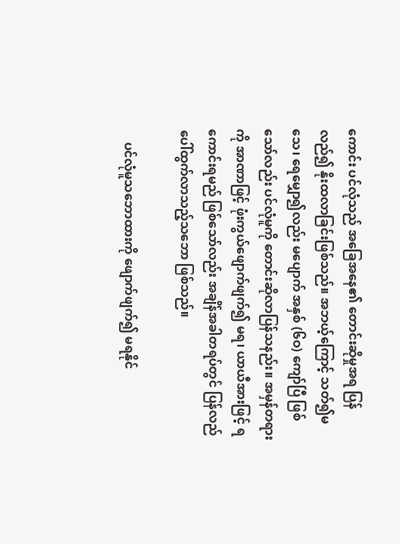ကောင်း ပင်လုံသည် အခြေအနေ၏ တောင်းဆိုမှုအရ ပြန်လည်၍ နိုးထလာခြင်းဖြစ်သည်။ အဘယ့်ကြောင့် သတ်၍မသေ၊ ရေမျှော၍လည်း မပျောက် အနှစ် (၆ဝ) ကျော်ပြီ ဖြစ်သော်လည်း ပင်လုံမူကို တောင်းဆိုလာပြန်သနည်း။ အမှန်တရားကို အာဏာဖြင့် ဖုံးကွယ်ဖျောက်ဖျက်၍ မရ၊ ယာယီအားဖြင့် ရကောင်းရမည် ဖြစ်သော်လည်း အချိန်အခါတရပ်တွင် ပြန်လည်ပေါ်ထွက်လာသည့်သဘော ဖြစ်သည်။

    ပင်လုံမူသဘောထားကို ဖျောက်ဖျက်၍ မရနိုင်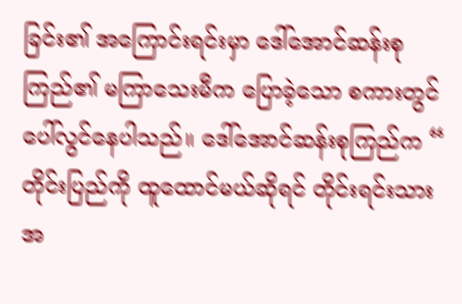ခြင်း၏ အကြောင်းရင်းမှာ ဒေါ်အောင်ဆန်းစုကြည်၏ မကြာသေးမီက ပြောခဲ့သော စကားတွင် ပေါ်လွင်နေပါသည်။ ဒေါ်အောင်ဆန်းစုကြည်က “ တိုင်းပြည်ကို ထူထောင်မယ်ဆိုရင် တိုင်းရင်းသား အ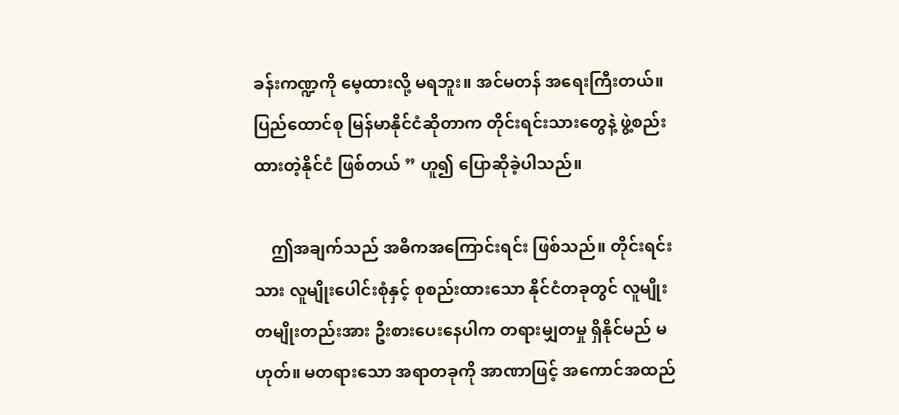ခန်းကဏ္ဍကို မေ့ထားလို့ မရဘူး။ အင်မတန် အရေးကြီးတယ်။ ပြည်ထောင်စု မြန်မာနိုင်ငံဆိုတာက တိုင်းရင်းသားတွေနဲ့ ဖွဲ့စည်းထားတဲ့နိုင်ငံ ဖြစ်တယ် ” ဟူ၍ ပြောဆိုခဲ့ပါသည်။

    ဤအချက်သည် အဓိကအကြောင်းရင်း ဖြစ်သည်။ တိုင်းရင်းသား လူမျိုးပေါင်းစုံနှင့် စုစည်းထားသော နိုင်ငံတခုတွင် လူမျိုးတမျိုးတည်းအား ဦးစားပေးနေပါက တရားမျှတမှု ရှိနိုင်မည် မဟုတ်။ မတရားသော အရာတခုကို အာဏာဖြင့် အကောင်အထည်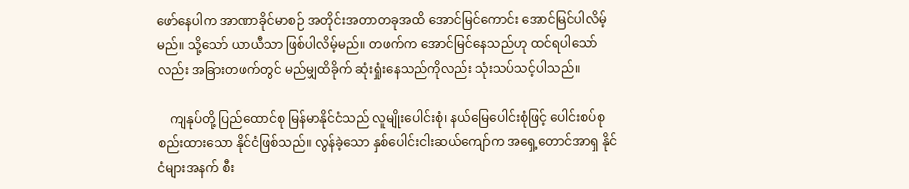ဖော်နေပါက အာဏာခိုင်မာစဉ် အတိုင်းအတာတခုအထိ အောင်မြင်ကောင်း အောင်မြင်ပါလိမ့်မည်။ သို့သော် ယာယီသာ ဖြစ်ပါလိမ့်မည်။ တဖက်က အောင်မြင်နေသည်ဟု ထင်ရပါသော်လည်း အခြားတဖက်တွင် မည်မျှထိခိုက် ဆုံးရှုံးနေသည်ကိုလည်း သုံးသပ်သင့်ပါသည်။

    ကျနုပ်တို့ ပြည်ထောင်စု မြန်မာနိုင်ငံသည် လူမျိုးပေါင်းစုံ၊ နယ်မြေပေါင်းစုံဖြင့် ပေါင်းစပ်စုစည်းထားသော နိုင်ငံဖြစ်သည်။ လွန်ခဲ့သော နှစ်ပေါင်းငါးဆယ်ကျော်က အရှေ့တောင်အာရှ နိုင်ငံများအနက် စီး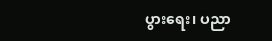ပွားရေး၊ ပညာ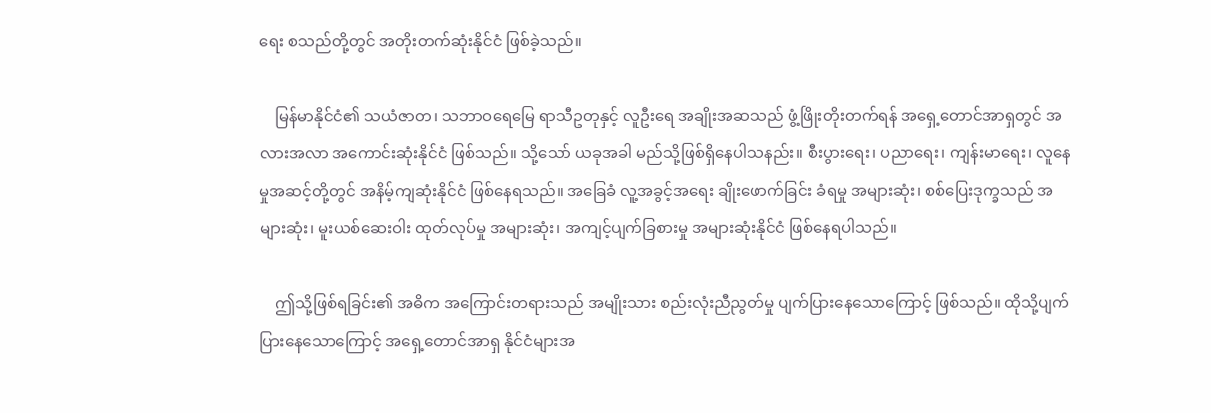ရေး စသည်တို့တွင် အတိုးတက်ဆုံးနိုင်ငံ ဖြစ်ခဲ့သည်။

    မြန်မာနိုင်ငံ၏ သယံဇာတ၊ သဘာဝရေမြေ ရာသီဥတုနှင့် လူဦးရေ အချိုးအဆသည် ဖွံ့ဖြိုးတိုးတက်ရန် အရှေ့တောင်အာရှတွင် အလားအလာ အကောင်းဆုံးနိုင်ငံ ဖြစ်သည်။ သို့သော် ယခုအခါ မည်သို့ဖြစ်ရှိနေပါသနည်း။ စီးပွားရေး၊ ပညာရေး၊ ကျန်းမာရေး၊ လူနေမှုအဆင့်တို့တွင် အနိမ့်ကျဆုံးနိုင်ငံ ဖြစ်နေရသည်။ အခြေခံ လူ့အခွင့်အရေး ချိုးဖောက်ခြင်း ခံရမှု အများဆုံး၊ စစ်ပြေးဒုက္ခသည် အများဆုံး၊ မူးယစ်ဆေးဝါး ထုတ်လုပ်မှု အများဆုံး၊ အကျင့်ပျက်ခြစားမှု အများဆုံးနိုင်ငံ ဖြစ်နေရပါသည်။

    ဤသို့ဖြစ်ရခြင်း၏ အဓိက အကြောင်းတရားသည် အမျိုးသား စည်းလုံးညီညွတ်မှု ပျက်ပြားနေသောကြောင့် ဖြစ်သည်။ ထိုသို့ပျက်ပြားနေသောကြောင့် အရှေ့တောင်အာရှ နိုင်ငံများအ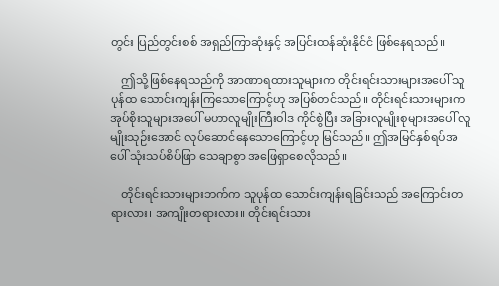တွင်း ပြည်တွင်းစစ် အရှည်ကြာဆုံးနှင့် အပြင်းထန်ဆုံးနိုင်ငံ ဖြစ်နေရသည်။

    ဤသို့ဖြစ်နေရသည်ကို အာဏာရထားသူများက တိုင်းရင်းသားများအပေါ် သူပုန်ထ သောင်းကျန်းကြသောကြောင့်ဟု အပြစ်တင်သည်။ တိုင်းရင်းသားများက အုပ်စိုးသူများအပေါ် မဟာလူမျိုးကြီးဝါဒ ကိုင်စွဲပြီး အခြားလူမျိုးစုများအပေါ် လူမျိုးသုဉ်းအောင် လုပ်ဆောင်နေသောကြောင့်ဟု မြင်သည်။ ဤအမြင်နှစ်ရပ်အပေါ် သုံးသပ်စိပ်ဖြာ သေချာစွာ အဖြေရှာစေလိုသည်။

    တိုင်းရင်းသားများဘက်က သူပုန်ထ သောင်းကျန်းရခြင်းသည် အကြောင်းတရားလား၊ အကျိုးတရားလား။ တိုင်းရင်းသား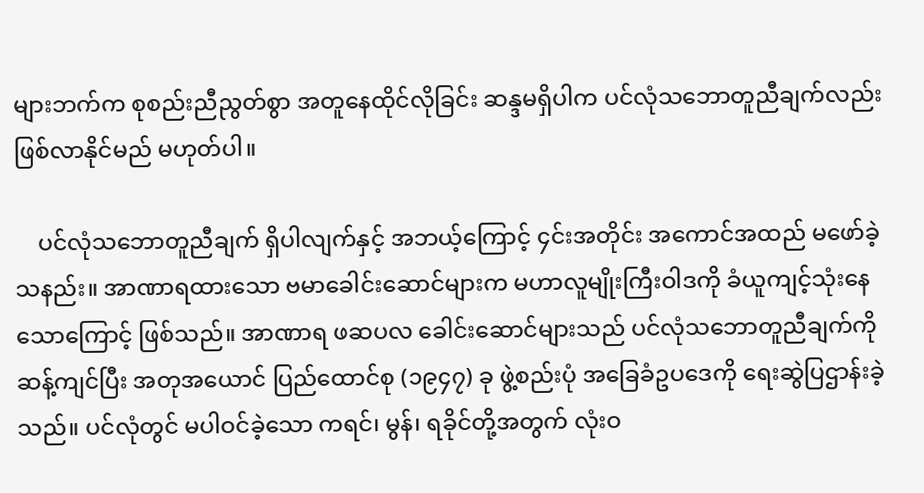များဘက်က စုစည်းညီညွတ်စွာ အတူနေထိုင်လိုခြင်း ဆန္ဒမရှိပါက ပင်လုံသဘောတူညီချက်လည်း ဖြစ်လာနိုင်မည် မဟုတ်ပါ။

    ပင်လုံသဘောတူညီချက် ရှိပါလျက်နှင့် အဘယ့်ကြောင့် ၄င်းအတိုင်း အကောင်အထည် မဖော်ခဲ့သနည်း။ အာဏာရထားသော ဗမာခေါင်းဆောင်များက မဟာလူမျိုးကြီးဝါဒကို ခံယူကျင့်သုံးနေသောကြောင့် ဖြစ်သည်။ အာဏာရ ဖဆပလ ခေါင်းဆောင်များသည် ပင်လုံသဘောတူညီချက်ကို ဆန့်ကျင်ပြီး အတုအယောင် ပြည်ထောင်စု (၁၉၄၇) ခု ဖွဲ့စည်းပုံ အခြေခံဥပဒေကို ရေးဆွဲပြဌာန်းခဲ့သည်။ ပင်လုံတွင် မပါဝင်ခဲ့သော ကရင်၊ မွန်၊ ရခိုင်တို့အတွက် လုံးဝ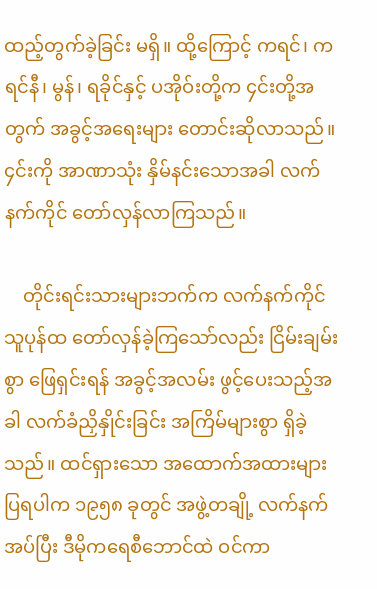ထည့်တွက်ခဲ့ခြင်း မရှိ။ ထို့ကြောင့် ကရင်၊ ကရင်နီ၊ မွန်၊ ရခိုင်နှင့် ပအိုဝ်းတို့က ၄င်းတို့အတွက် အခွင့်အရေးများ တောင်းဆိုလာသည်။ ၄င်းကို အာဏာသုံး နှိမ်နင်းသောအခါ လက်နက်ကိုင် တော်လှန်လာကြသည်။

    တိုင်းရင်းသားများဘက်က လက်နက်ကိုင် သူပုန်ထ တော်လှန်ခဲ့ကြသော်လည်း ငြိမ်းချမ်းစွာ ဖြေရှင်းရန် အခွင့်အလမ်း ဖွင့်ပေးသည့်အခါ လက်ခံညှိနှိုင်းခြင်း အကြိမ်များစွာ ရှိခဲ့သည်။ ထင်ရှားသော အထောက်အထားများ ပြရပါက ၁၉၅၈ ခုတွင် အဖွဲ့တချို့ လက်နက်အပ်ပြီး ဒီမိုကရေစီဘောင်ထဲ ဝင်ကာ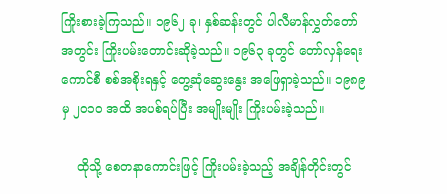ကြိုးစားခဲ့ကြသည်။ ၁၉၆၂ ခု၊ နှစ်ဆန်းတွင် ပါလီမာန်လွှတ်တော်အတွင်း ကြိုးပမ်းတောင်းဆိုခဲ့သည်။ ၁၉၆၃ ခုတွင် တော်လှန်ရေးကောင်စီ စစ်အစိုးရနှင့် တွေ့ဆုံဆွေးနွေး အဖြေရှာခဲ့သည်။ ၁၉၈၉ မှ ၂ဝ၁ဝ အထိ အပစ်ရပ်ပြီး အမျိုးမျိုး ကြိုးပမ်းခဲ့သည်။

    ထိုသို့ စေတနာကောင်းဖြင့် ကြိုးပမ်းခဲ့သည့် အချိန်တိုင်းတွင်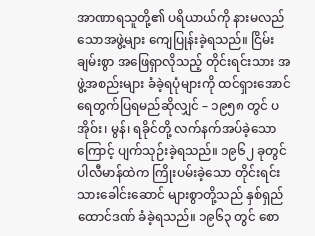အာဏာရသူတို့၏ ပရိယာယ်ကို နားမလည်သောအဖွဲ့များ ကျေပြုန်းခဲ့ရသည်။ ငြိမ်းချမ်းစွာ အဖြေရှာလိုသည့် တိုင်းရင်းသား အဖွဲ့အစည်းများ ခံခဲ့ရပုံများကို ထင်ရှားအောင် ရေတွက်ပြရမည်ဆိုလျှင် – ၁၉၅၈ တွင် ပအိုဝ်း၊ မွန်၊ ရခိုင်တို့ လက်နက်အပ်ခဲ့သောကြောင့် ပျက်သုဉ်းခဲ့ရသည်။ ၁၉၆၂ ခုတွင် ပါလီမာန်ထဲက ကြိုးပမ်းခဲ့သော တိုင်းရင်းသားခေါင်းဆောင် များစွာတို့သည် နှစ်ရှည်ထောင်ဒဏ် ခံခဲ့ရသည်။ ၁၉၆၃ တွင် စော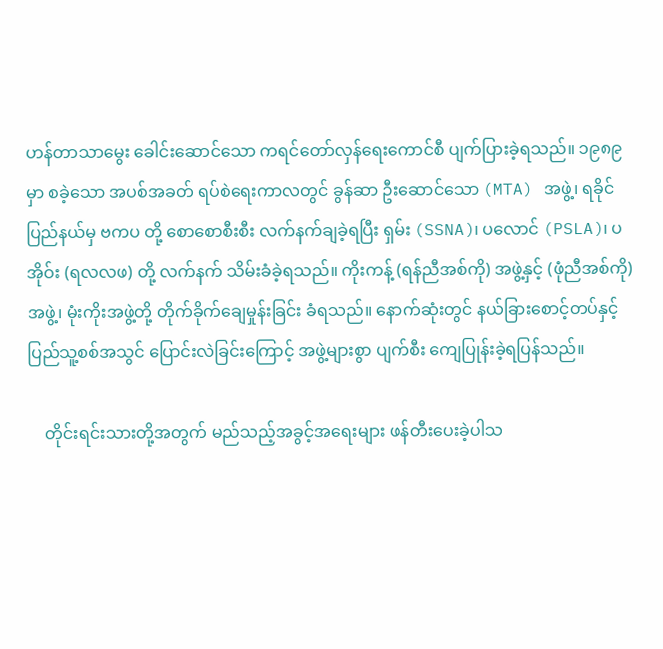ဟန်တာသာမွေး ခေါင်းဆောင်သော ကရင်တော်လှန်ရေးကောင်စီ ပျက်ပြားခဲ့ရသည်။ ၁၉၈၉ မှာ စခဲ့သော အပစ်အခတ် ရပ်စဲရေးကာလတွင် ခွန်ဆာ ဦးဆောင်သော (MTA) အဖွဲ့၊ ရခိုင်ပြည်နယ်မှ ဗကပ တို့ စောစောစီးစီး လက်နက်ချခဲ့ရပြီး ရှမ်း (SSNA)၊ ပလောင် (PSLA)၊ ပအိုဝ်း (ရလလဖ) တို့ လက်နက် သိမ်းခံခဲ့ရသည်။ ကိုးကန့် (ရန်ညီအစ်ကို) အဖွဲ့နှင့် (ဖုံညီအစ်ကို) အဖွဲ့၊ မုံးကိုးအဖွဲ့တို့ တိုက်ခိုက်ချေမှုန်းခြင်း ခံရသည်။ နောက်ဆုံးတွင် နယ်ခြားစောင့်တပ်နှင့် ပြည်သူ့စစ်အသွင် ပြောင်းလဲခြင်းကြောင့် အဖွဲ့များစွာ ပျက်စီး ကျေပြုန်းခဲ့ရပြန်သည်။

    တိုင်းရင်းသားတို့အတွက် မည်သည့်အခွင့်အရေးများ ဖန်တီးပေးခဲ့ပါသ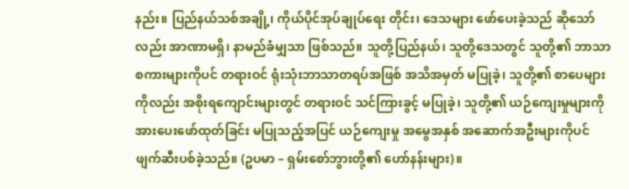နည်း။ ပြည်နယ်သစ်အချို့၊ ကိုယ်ပိုင်အုပ်ချုပ်ရေး တိုင်း၊ ဒေသများ ဖော်ပေးခဲ့သည် ဆိုသော်လည်း အာဏာမရှိ၊ နာမည်ခံမျှသာ ဖြစ်သည်။ သူတို့ပြည်နယ်၊ သူတို့ဒေသတွင် သူတို့၏ ဘာသာစကားများကိုပင် တရားဝင် ရုံးသုံးဘာသာတရပ်အဖြစ် အသိအမှတ် မပြုခဲ့၊ သူတို့၏ စာပေများကိုလည်း အစိုးရကျောင်းများတွင် တရားဝင် သင်ကြားခွင့် မပြုခဲ့၊ သူတို့၏ ယဉ်ကျေးမှုများကို အားပေးဖော်ထုတ်ခြင်း မပြုသည့်အပြင် ယဉ်ကျေးမှု အမွေအနှစ် အဆောက်အဦးများကိုပင် ဖျက်ဆီးပစ်ခဲ့သည်။ (ဥပမာ – ရှမ်းစော်ဘွားတို့၏ ဟော်နန်းများ)။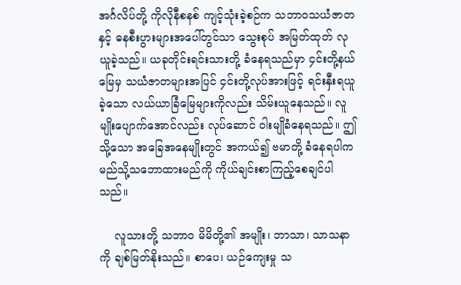အင်္ဂလိပ်တို့ ကိုလိုနီစနစ် ကျင့်သုံးခဲ့စဉ်က သဘာဝသယံဇာတနှင့် ဓနစီးပွားများအပေါ်တွင်သာ သွေးစုပ် အမြတ်ထုတ် လုယူခဲ့သည်။ ယခုတိုင်းရင်းသားတို့ ခံနေရသည်မှာ ၄င်းတို့နယ်မြေမှ သယံဇာတများအပြင် ၄င်းတို့လုပ်အားဖြင့် ရင်းနှီးရယူခဲ့သော လယ်ယာခြံမြေများကိုလည်း သိမ်းယူနေသည်။ လူမျိုးပျောက်အောင်လည်း လုပ်ဆောင် ဝါးမျိုခံနေရသည်။ ဤသို့သော အခြေအနေမျိုးတွင် အကယ်၍ ဗမာတို့ ခံနေရပါက မည်သို့သဘောထားမည်ကို ကိုယ်ချင်းစာကြည့်စေချင်ပါသည်။

    လူသားတို့ သဘာဝ မိမိတို့၏ အမျိုး၊ ဘာသာ၊ သာသနာကို ချစ်မြတ်နိုးသည်။ စာပေ၊ ယဉ်ကျေးမှု သ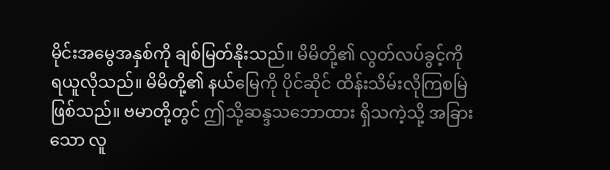မိုင်းအမွေအနှစ်ကို ချစ်မြတ်နိုးသည်။ မိမိတို့၏ လွတ်လပ်ခွင့်ကို ရယူလိုသည်။ မိမိတို့၏ နယ်မြေကို ပိုင်ဆိုင် ထိန်းသိမ်းလိုကြစမြဲ ဖြစ်သည်။ ဗမာတို့တွင် ဤသို့ဆန္ဒသဘောထား ရှိသကဲ့သို့ အခြားသော လူ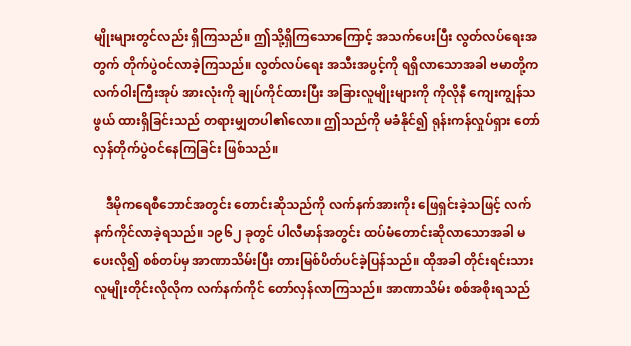မျိုးများတွင်လည်း ရှိကြသည်။ ဤသို့ရှိကြသောကြောင့် အသက်ပေးပြီး လွတ်လပ်ရေးအတွက် တိုက်ပွဲဝင်လာခဲ့ကြသည်။ လွတ်လပ်ရေး အသီးအပွင့်ကို ရရှိလာသောအခါ ဗမာတို့က လက်ဝါးကြီးအုပ် အားလုံးကို ချုပ်ကိုင်ထားပြီး အခြားလူမျိုးများကို ကိုလိုနီ ကျေးကျွန်သဖွယ် ထားရှိခြင်းသည် တရားမျှတပါ၏လော။ ဤသည်ကို မခံနိုင်၍ ရုန်းကန်လှုပ်ရှား တော်လှန်တိုက်ပွဲဝင်နေကြခြင်း ဖြစ်သည်။

    ဒီမိုကရေစီဘောင်အတွင်း တောင်းဆိုသည်ကို လက်နက်အားကိုး ဖြေရှင်းခဲ့သဖြင့် လက်နက်ကိုင်လာခဲ့ရသည်။ ၁၉၆၂ ခုတွင် ပါလီမာန်အတွင်း ထပ်မံတောင်းဆိုလာသောအခါ မပေးလို၍ စစ်တပ်မှ အာဏာသိမ်းပြီး တားမြစ်ပိတ်ပင်ခဲ့ပြန်သည်။ ထိုအခါ တိုင်းရင်းသား လူမျိုးတိုင်းလိုလိုက လက်နက်ကိုင် တော်လှန်လာကြသည်။ အာဏာသိမ်း စစ်အစိုးရသည်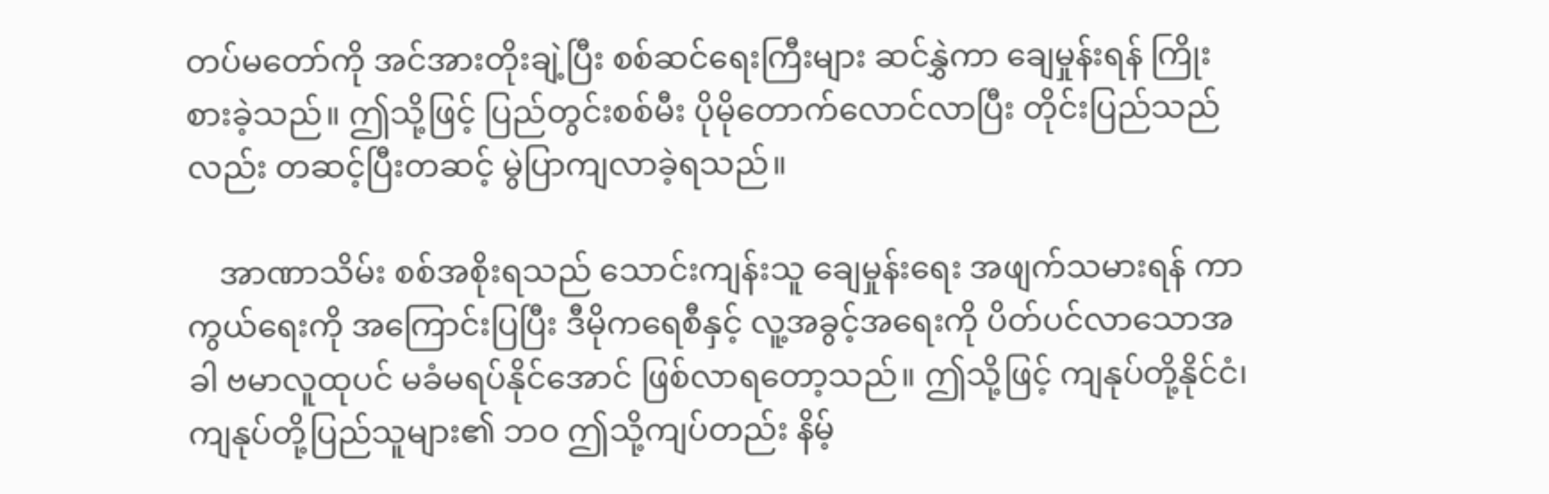တပ်မတော်ကို အင်အားတိုးချဲ့ပြီး စစ်ဆင်ရေးကြီးများ ဆင်နွှဲကာ ချေမှုန်းရန် ကြိုးစားခဲ့သည်။ ဤသို့ဖြင့် ပြည်တွင်းစစ်မီး ပိုမိုတောက်လောင်လာပြီး တိုင်းပြည်သည်လည်း တဆင့်ပြီးတဆင့် မွဲပြာကျလာခဲ့ရသည်။

    အာဏာသိမ်း စစ်အစိုးရသည် သောင်းကျန်းသူ ချေမှုန်းရေး အဖျက်သမားရန် ကာကွယ်ရေးကို အကြောင်းပြပြီး ဒီမိုကရေစီနှင့် လူ့အခွင့်အရေးကို ပိတ်ပင်လာသောအခါ ဗမာလူထုပင် မခံမရပ်နိုင်အောင် ဖြစ်လာရတော့သည်။ ဤသို့ဖြင့် ကျနုပ်တို့နိုင်ငံ၊ ကျနုပ်တို့ပြည်သူများ၏ ဘဝ ဤသို့ကျပ်တည်း နိမ့်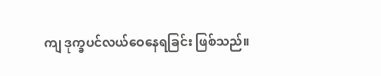ကျ ဒုက္ခပင်လယ်ဝေနေရခြင်း ဖြစ်သည်။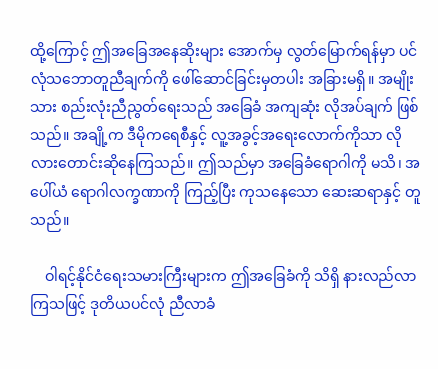ထို့ကြောင့် ဤအခြေအနေဆိုးများ အောက်မှ လွတ်မြောက်ရန်မှာ ပင်လုံသဘောတူညီချက်ကို ဖေါ်ဆောင်ခြင်းမှတပါး အခြားမရှိ။ အမျိုးသား စည်းလုံးညီညွတ်ရေးသည် အခြေခံ အကျဆုံး လိုအပ်ချက် ဖြစ်သည်။ အချို့က ဒီမိုကရေစီနှင့် လူ့အခွင့်အရေးလောက်ကိုသာ လိုလားတောင်းဆိုနေကြသည်။ ဤသည်မှာ အခြေခံရောဂါကို မသိ၊ အပေါ်ယံ ရောဂါလက္ခဏာကို ကြည့်ပြီး ကုသနေသော ဆေးဆရာနှင့် တူသည်။

    ဝါရင့်နိုင်ငံရေးသမားကြီးများက ဤအခြေခံကို သိရှိ နားလည်လာကြသဖြင့် ဒုတိယပင်လုံ ညီလာခံ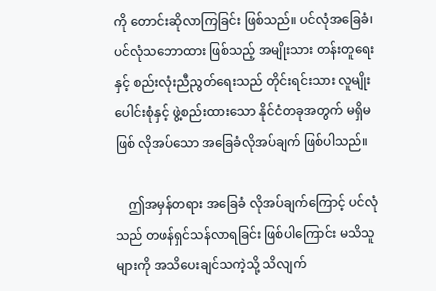ကို တောင်းဆိုလာကြခြင်း ဖြစ်သည်။ ပင်လုံအခြေခံ၊ ပင်လုံသဘောထား ဖြစ်သည့် အမျိုးသား တန်းတူရေးနှင့် စည်းလုံးညီညွတ်ရေးသည် တိုင်းရင်းသား လူမျိုးပေါင်းစုံနှင့် ဖွဲ့စည်းထားသော နိုင်ငံတခုအတွက် မရှိမဖြစ် လိုအပ်သော အခြေခံလိုအပ်ချက် ဖြစ်ပါသည်။

    ဤအမှန်တရား အခြေခံ လိုအပ်ချက်ကြောင့် ပင်လုံသည် တဖန်ရှင်သန်လာရခြင်း ဖြစ်ပါကြောင်း မသိသူများကို အသိပေးချင်သကဲ့သို့ သိလျက်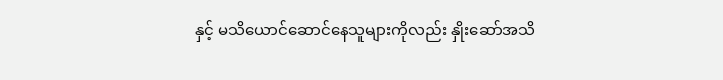နှင့် မသိယောင်ဆောင်နေသူများကိုလည်း နှိုးဆော်အသိ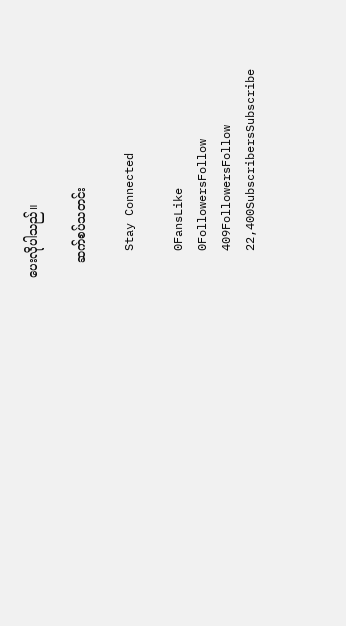ပေးလိုပါသည်။

    ဆက်စပ်သတင်း

    Stay Connected

    0FansLike
    0FollowersFollow
    409FollowersFollow
    22,400SubscribersSubscribe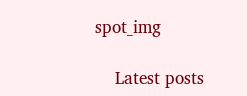spot_img

    Latest posts